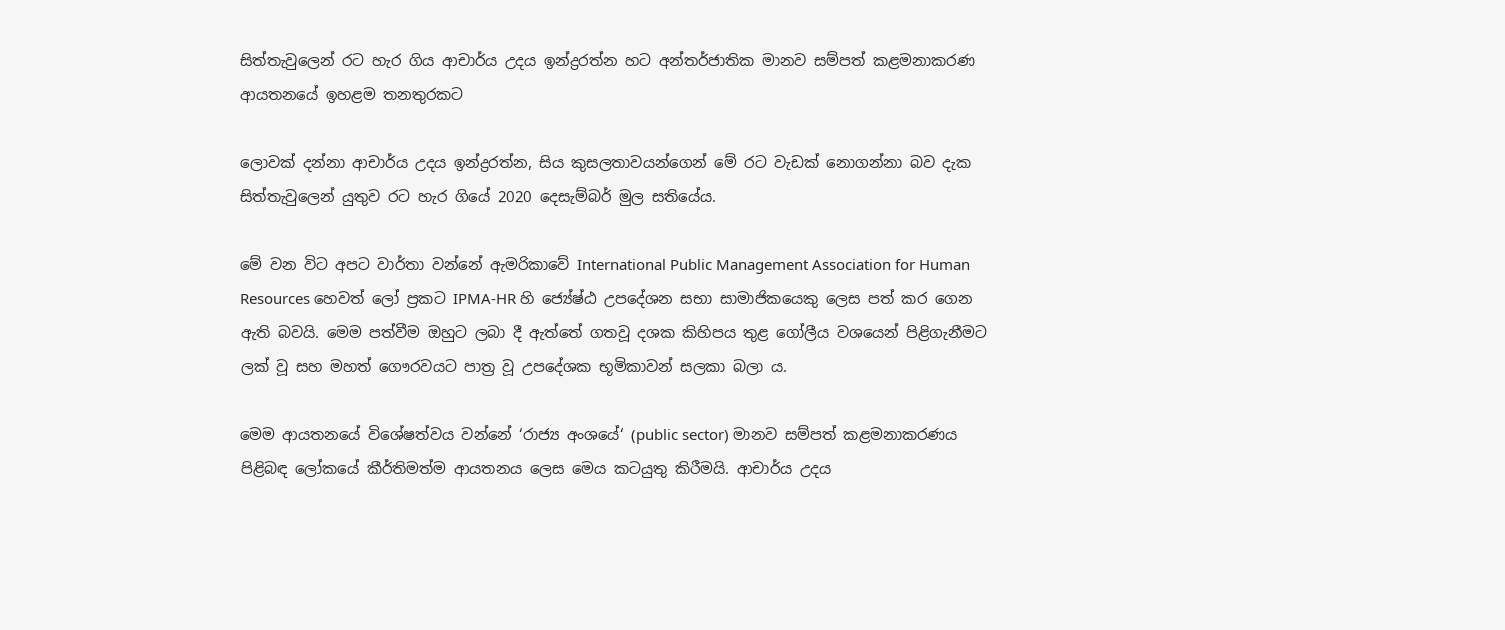සිත්තැවුලෙන් රට හැර ගිය ආචාර්ය උදය ඉන්ද්‍රරත්න හට අන්තර්ජාතික මානව සම්පත් කළමනාකරණ ආයතනයේ ඉහළම තනතුරකට

ලොවක් දන්නා ආචාර්ය උදය ඉන්ද්‍රරත්න, සිය කුසලතාවයන්ගෙන් මේ රට වැඩක් නොගන්නා බව දැක සිත්තැවුලෙන් යුතුව රට හැර ගියේ 2020 දෙසැම්බර් මුල සතියේය.

මේ වන විට අපට වාර්තා වන්නේ ඇමරිකාවේ International Public Management Association for Human Resources හෙවත් ලෝ ප්‍රකට IPMA-HR හි ජ්‍යේෂ්ඨ උපදේශන සභා සාමාජිකයෙකු ලෙස පත් කර ගෙන ඇති බවයි. මෙම පත්වීම ඔහුට ලබා දී ඇත්තේ ගතවූ දශක කිහිපය තුළ ගෝලීය වශයෙන් පිළිගැනීමට ලක් වූ සහ මහත් ගෞරවයට පාත්‍ර වූ උපදේශක භූමිකාවන් සලකා බලා ය.

මෙම ආයතනයේ විශේෂත්වය වන්නේ ‘රාජ්‍ය අංශයේ‘ (public sector) මානව සම්පත් කළමනාකරණය පිළිබඳ ලෝකයේ කීර්තිමත්ම ආයතනය ලෙස මෙය කටයුතු කිරීමයි. ආචාර්ය උදය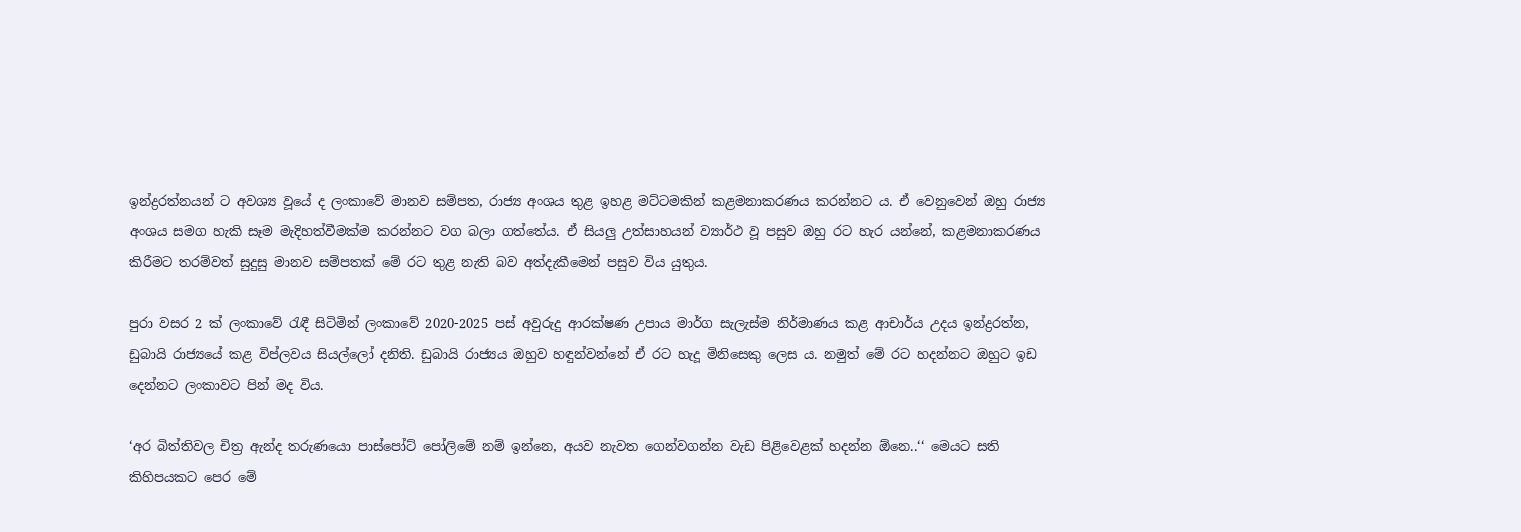ඉන්ද්‍රරත්නයන් ට අවශ්‍ය වූයේ ද ලංකාවේ මානව සම්පත, රාජ්‍ය අංශය තුළ ඉහළ මට්ටමකින් කළමනාකරණය කරන්නට ය. ඒ වෙනුවෙන් ඔහු රාජ්‍ය අංශය සමග හැකි සෑම මැදිහත්වීමක්ම කරන්නට වග බලා ගත්තේය. ඒ සියලු උත්සාහයන් ව්‍යාර්ථ වූ පසුව ඔහු රට හැර යන්නේ, කළමනාකරණය කිරීමට තරම්වත් සුදුසු මානව සම්පතක් මේ රට තුළ නැති බව අත්දැකීමෙන් පසුව විය යුතුය.

පුරා වසර 2 ක් ලංකාවේ රැඳී සිටිමින් ලංකාවේ 2020-2025 පස් අවුරුදු ආරක්ෂණ උපාය මාර්ග සැලැස්ම නිර්මාණය කළ ආචාර්ය උදය ඉන්ද්‍රරත්න, ඩුබායි රාජ්‍යයේ කළ විප්ලවය සියල්ලෝ දනිති. ඩුබායි රාජ්‍යය ඔහුව හඳුන්වන්නේ ඒ රට හැදූ මිනිසෙකු ලෙස ය. නමුත් මේ රට හදන්නට ඔහුට ඉඩ දෙන්නට ලංකාවට පින් මද විය.

‘අර බිත්තිවල චිත්‍ර ඇන්ද තරුණයො පාස්පෝට් පෝලිමේ නම් ඉන්නෙ, අයව නැවත ගෙන්වගන්න වැඩ පිළිවෙළක් හදන්න ඕනෙ..‘‘ මෙයට සති කිහිපයකට පෙර මේ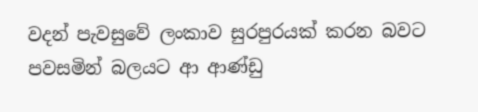වදන් පැවසුවේ ලංකාව සුරපුරයක් කරන බවට පවසමින් බලයට ආ ආණ්ඩු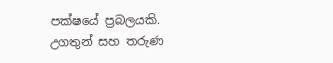පක්ෂයේ ප්‍රබලයකි. උගතුන් සහ තරුණ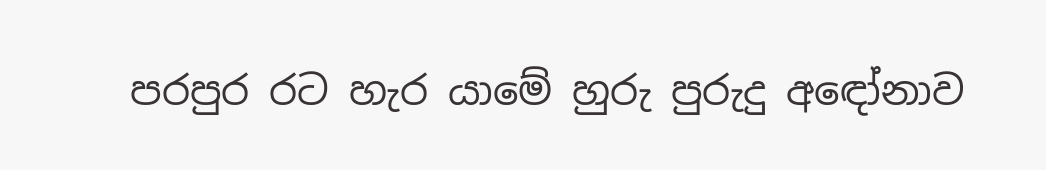පරපුර රට හැර යාමේ හුරු පුරුදු අඳෝනාව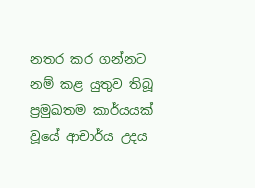නතර කර ගන්නට නම් කළ යුතුව තිබූ ප්‍රමුඛතම කාර්යයක් වූයේ ආචාර්ය උදය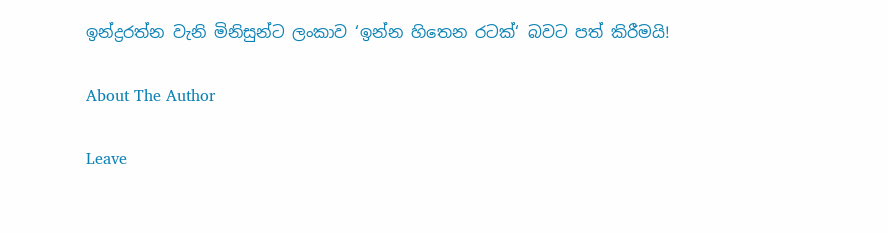ඉන්ද්‍රරත්න වැනි මිනිසුන්ට ලංකාව ‘ඉන්න හිතෙන රටක්‘ බවට පත් කිරීමයි!

About The Author

Leave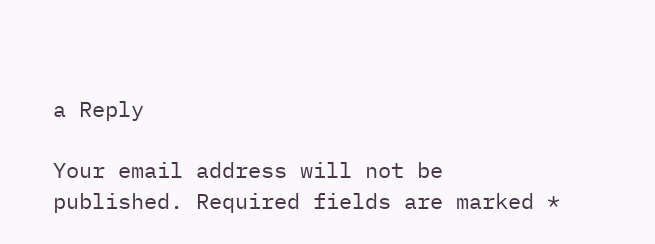a Reply

Your email address will not be published. Required fields are marked *